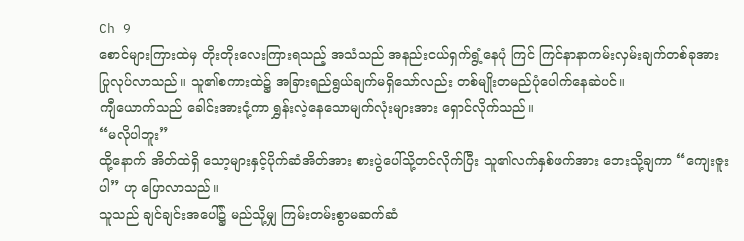Ch 9
စောင်များကြားထဲမှ တိုးတိုးလေးကြားရသည့် အသံသည် အနည်းငယ်ရှက်ရွံ့နေပုံ ကြင် ကြင်နာနာကမ်းလှမ်းချက်တစ်ခုအား ပြုလုပ်လာသည်။ သူ၏စကားထဲ၌ အခြားရည်ရွယ်ချက်မရှိသော်လည်း တစ်မျိုးတမည်ပုံပေါက်နေဆဲပင်။
ကျီယောက်သည် ခေါင်းအားငုံ့ကာ ရွှန်းလဲ့နေသောမျက်လုံးများအား ရှောင်လိုက်သည်။
“မလိုပါဘူး”
ထို့နောက် အိတ်ထဲရှိ သော့များနှင့်ပိုက်ဆံအိတ်အား စားပွဲပေါ်သို့တင်လိုက်ပြီး သူ၏လက်နှစ်ဖက်အား ဘေးသို့ချကာ “ကျေးဇူးပါ” ဟု ပြောလာသည်။
သူသည် ချင်ချင်းအပေါ်၌ မည်သို့မျှ ကြမ်းတမ်းစွာမဆက်ဆံ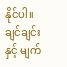နိုင်ပါ။ ချင်ချင်းနှင့် မျက်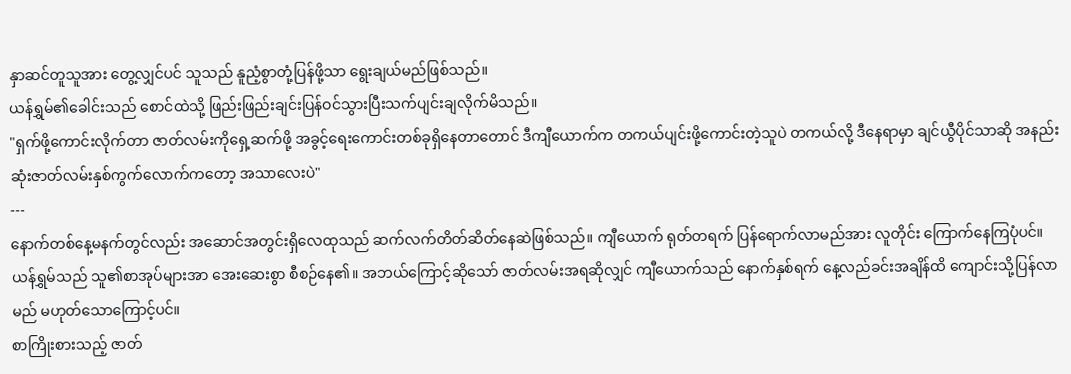နှာဆင်တူသူအား တွေ့လျှင်ပင် သူသည် နူညံ့စွာတုံ့ပြန်ဖို့သာ ရွေးချယ်မည်ဖြစ်သည်။
ယန်ရွှမ်၏ခေါင်းသည် စောင်ထဲသို့ ဖြည်းဖြည်းချင်းပြန်ဝင်သွားပြီးသက်ပျင်းချလိုက်မိသည်။
"ရှက်ဖို့ကောင်းလိုက်တာ ဇာတ်လမ်းကိုရှေ့ဆက်ဖို့ အခွင့်ရေးကောင်းတစ်ခုရှိနေတာတောင် ဒီကျီယောက်က တကယ်ပျင်းဖို့ကောင်းတဲ့သူပဲ တကယ်လို့ ဒီနေရာမှာ ချင်ယွီပိုင်သာဆို အနည်းဆုံးဇာတ်လမ်းနှစ်ကွက်လောက်ကတော့ အသာလေးပဲ"
---
နောက်တစ်နေ့မနက်တွင်လည်း အဆောင်အတွင်းရှိလေထုသည် ဆက်လက်တိတ်ဆိတ်နေဆဲဖြစ်သည်။ ကျီယောက် ရုတ်တရက် ပြန်ရောက်လာမည်အား လူတိုင်း ကြောက်နေကြပုံပင်။
ယန်ရွှမ်သည် သူ၏စာအုပ်များအာ အေးဆေးစွာ စီစဉ်နေ၏။ အဘယ်ကြောင့်ဆိုသော် ဇာတ်လမ်းအရဆိုလျှင် ကျီယောက်သည် နောက်နှစ်ရက် နေ့လည်ခင်းအချိန်ထိ ကျောင်းသို့ပြန်လာမည် မဟုတ်သောကြောင့်ပင်။
စာကြိုးစားသည့် ဇာတ်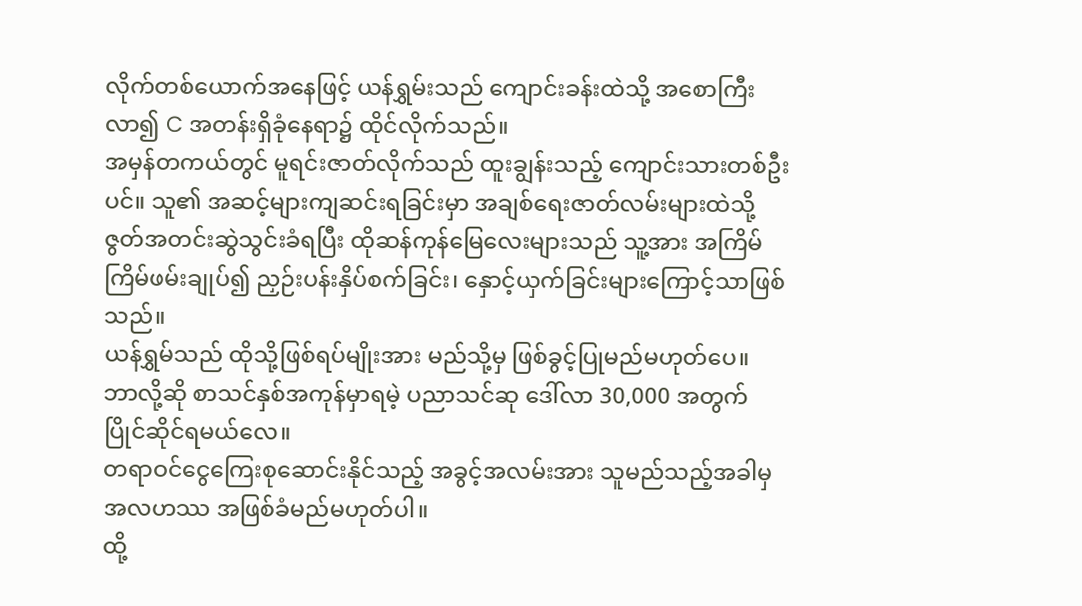လိုက်တစ်ယောက်အနေဖြင့် ယန်ရွှမ်းသည် ကျောင်းခန်းထဲသို့ အစောကြီးလာ၍ C အတန်းရှိခုံနေရာ၌ ထိုင်လိုက်သည်။
အမှန်တကယ်တွင် မူရင်းဇာတ်လိုက်သည် ထူးချွန်းသည့် ကျောင်းသားတစ်ဦးပင်။ သူ၏ အဆင့်များကျဆင်းရခြင်းမှာ အချစ်ရေးဇာတ်လမ်းများထဲသို့ ဇွတ်အတင်းဆွဲသွင်းခံရပြီး ထိုဆန်ကုန်မြေလေးများသည် သူ့အား အကြိမ်ကြိမ်ဖမ်းချုပ်၍ ညှဉ်းပန်းနှိပ်စက်ခြင်း၊ နှောင့်ယှက်ခြင်းများကြောင့်သာဖြစ်သည်။
ယန်ရွှမ်သည် ထိုသို့ဖြစ်ရပ်မျိုးအား မည်သို့မှ ဖြစ်ခွင့်ပြုမည်မဟုတ်ပေ။
ဘာလို့ဆို စာသင်နှစ်အကုန်မှာရမဲ့ ပညာသင်ဆု ဒေါ်လာ 30,000 အတွက် ပြိုင်ဆိုင်ရမယ်လေ။
တရာဝင်ငွေကြေးစုဆောင်းနိုင်သည့် အခွင့်အလမ်းအား သူမည်သည့်အခါမှ အလဟဿ အဖြစ်ခံမည်မဟုတ်ပါ။
ထို့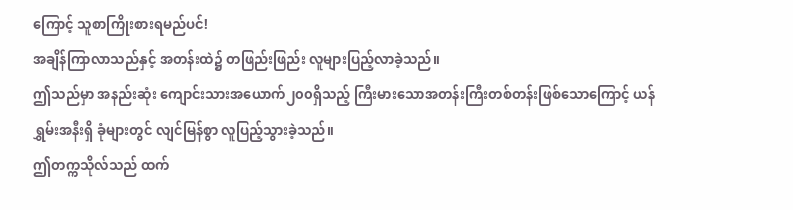ကြောင့် သူစာကြိုးစားရမည်ပင်!
အချိန်ကြာလာသည်နှင့် အတန်းထဲ၌ တဖြည်းဖြည်း လူများပြည့်လာခဲ့သည်။
ဤသည်မှာ အနည်းဆုံး ကျောင်းသားအယောက်၂၀၀ရှိသည့် ကြီးမားသောအတန်းကြီးတစ်တန်းဖြစ်သောကြောင့် ယန်ရွှမ်းအနီးရှိ ခုံများတွင် လျင်မြန်စွာ လူပြည့်သွားခဲ့သည်။
ဤတက္ကသိုလ်သည် ထက်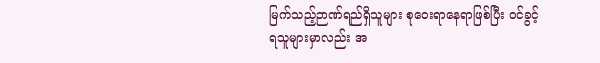မြက်သည့်ဉာဏ်ရည်ရှိသူများ စုဝေးရာနေရာဖြစ်ပြီး ဝင်ခွင့်ရသူများမှာလည်း အ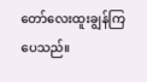တော်လေးထူးချွန်ကြပေသည်။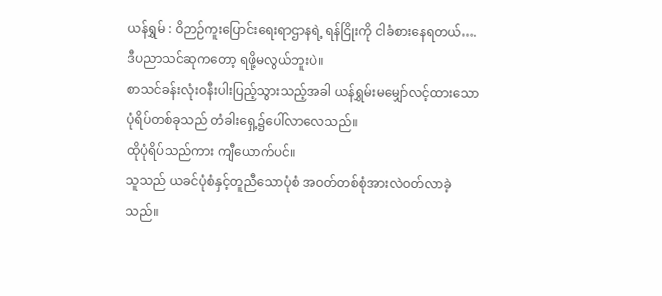ယန်ရွှမ် : ဝိဉာဉ်ကူးပြောင်းရေးရာဌာနရဲ့ ရန်ငြိုးကို ငါခံစားနေရတယ်…. ဒီပညာသင်ဆုကတော့ ရဖို့မလွယ်ဘူးပဲ။
စာသင်ခန်းလုံးဝနီးပါးပြည့်သွားသည့်အခါ ယန်ရွှမ်းမမျှော်လင့်ထားသော ပုံရိပ်တစ်ခုသည် တံခါးရှေ့၌ပေါ်လာလေသည်။
ထိုပုံရိပ်သည်ကား ကျီယောက်ပင်။
သူသည် ယခင်ပုံစံနှင့်တူညီသောပုံစံ အဝတ်တစ်စုံအားလဲဝတ်လာခဲ့သည်။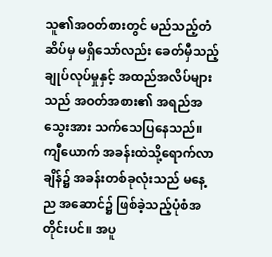သူ၏အဝတ်စားတွင် မည်သည့်တံဆိပ်မှ မရှိသော်လည်း ခေတ်မှီသည့် ချုပ်လုပ်မှုနှင့် အထည်အလိပ်များသည် အဝတ်အစား၏ အရည်အသွေးအား သက်သေပြနေသည်။
ကျီယောက် အခန်းထဲသို့ရောက်လာချိန်၌ အခန်းတစ်ခုလုံးသည် မနေ့ည အဆောင်၌ ဖြစ်ခဲ့သည့်ပုံစံအတိုင်းပင်။ အပူ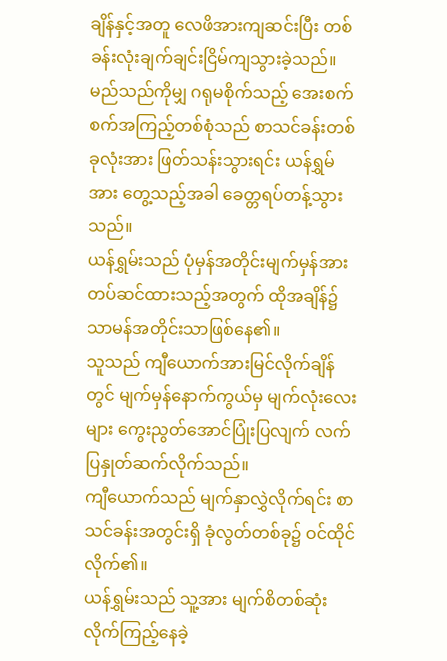ချိန်နှင့်အတူ လေဖိအားကျဆင်းပြီး တစ်ခန်းလုံးချက်ချင်းငြိမ်ကျသွားခဲ့သည်။
မည်သည်ကိုမျှ ဂရုမစိုက်သည့် အေးစက်စက်အကြည့်တစ်စုံသည် စာသင်ခန်းတစ်ခုလုံးအား ဖြတ်သန်းသွားရင်း ယန်ရွှမ်အား တွေ့သည့်အခါ ခေတ္တရပ်တန့်သွားသည်။
ယန်ရွှမ်းသည် ပုံမှန်အတိုင်းမျက်မှန်အား တပ်ဆင်ထားသည့်အတွက် ထိုအချိန်၌ သာမန်အတိုင်းသာဖြစ်နေ၏။
သူသည် ကျီယောက်အားမြင်လိုက်ချိန်တွင် မျက်မှန်နောက်ကွယ်မှ မျက်လုံးလေးများ ကွေးညွတ်အောင်ပြုံးပြလျက် လက်ပြနှုတ်ဆက်လိုက်သည်။
ကျီယောက်သည် မျက်နှာလွှဲလိုက်ရင်း စာသင်ခန်းအတွင်းရှိ ခုံလွတ်တစ်ခု၌ ဝင်ထိုင်လိုက်၏။
ယန်ရွှမ်းသည် သူ့အား မျက်စိတစ်ဆုံးလိုက်ကြည့်နေခဲ့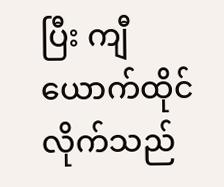ပြီး ကျီယောက်ထိုင်လိုက်သည်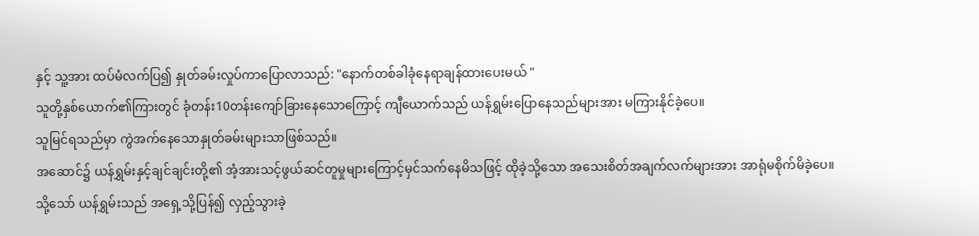နှင့် သူ့အား ထပ်မံလက်ပြ၍ နှုတ်ခမ်းလှုပ်ကာပြောလာသည်: "နောက်တစ်ခါခုံနေရာချန်ထားပေးမယ် "
သူတို့နှစ်ယောက်၏ကြားတွင် ခုံတန်း10တန်းကျော်ခြားနေသောကြောင့် ကျီယောက်သည် ယန်ရွှမ်းပြောနေသည်များအား မကြားနိုင်ခဲ့ပေ။
သူမြင်ရသည်မှာ ကွဲအက်နေသောနှုတ်ခမ်းများသာဖြစ်သည်။
အဆောင်၌ ယန်ရွှမ်းနှင့်ချင်ချင်းတို့၏ အံ့အားသင့်ဖွယ်ဆင်တူမှုများကြောင့်မှင်သက်နေမိသဖြင့် ထိုခဲ့သို့သော အသေးစိတ်အချက်လက်များအား အာရုံမစိုက်မိခဲ့ပေ။
သို့သော် ယန်ရွှမ်းသည် အရှေ့သို့ပြန်၍ လှည့်သွားခဲ့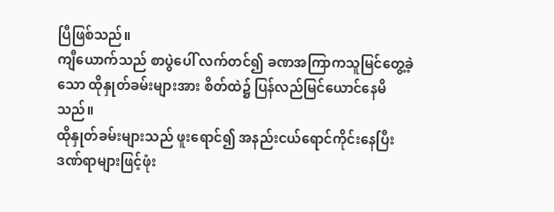ပြီဖြစ်သည်။
ကျီယောက်သည် စာပွဲပေါ် လက်တင်၍ ခဏအကြာကသူမြင်တွေ့ခဲ့သော ထိုနှုတ်ခမ်းများအား စိတ်ထဲ၌ ပြန်လည်မြင်ယောင်နေမိသည်။
ထိုနှုတ်ခမ်းများသည် ဖူးရောင်၍ အနည်းငယ်ရောင်ကိုင်းနေပြီး ဒဏ်ရာများဖြင့်ဖုံး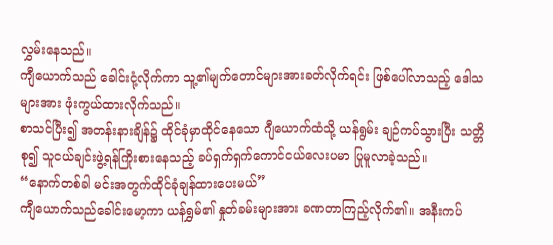လွှမ်းနေသည်။
ကျီယောက်သည် ခေါင်းငုံ့လိုက်ကာ သူ့၏မျက်တောင်များအားခတ်လိုက်ရင်း ဖြစ်ပေါ်လာသည့် ဒေါသများအား ဖုံးကွယ်ထားလိုက်သည်။
စာသင်ပြီး၍ အတန်းနားချိန်၌ ထိုင်ခုံမှာထိုင်နေသော ဂျီယောက်ထံသို့ ယန်ရွမ်း ချဉ်ကပ်သွားပြီး သတ္တိစု၍ သူငယ်ချင်းဖွဲ့ရန်ကြိုးစားနေသည့် ခပ်ရှက်ရှက်ကောင်ငယ်လေးပမာ ပြုမူလာခဲ့သည်။
“နောက်တစ်ခါ မင်းအတွက်ထိုင်ခုံချန်ထားပေးမယ်”
ကျီယောက်သည်ခေါင်းမော့ကာ ယန်ရွှမ်၏ နှုတ်ခမ်းများအား ခဏတာကြည့်လိုက်၏။ အနီးကပ်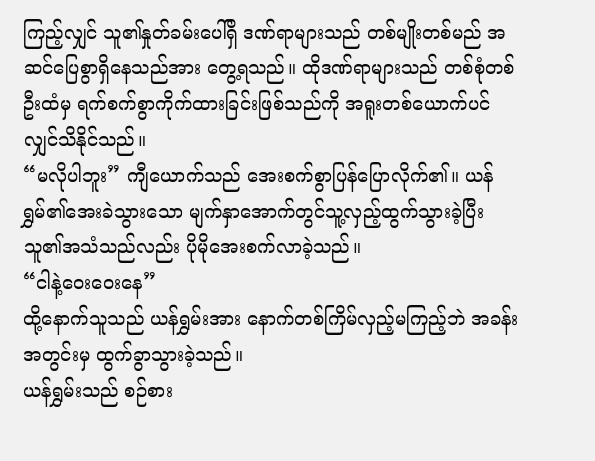ကြည့်လျှင် သူ၏နှုတ်ခမ်းပေါ်ရှိ ဒဏ်ရာများသည် တစ်မျိုးတစ်မည် အဆင်ပြေစွာရှိနေသည်အား တွေ့ရသည်။ ထိုဒဏ်ရာများသည် တစ်စုံတစ်ဦးထံမှ ရက်စက်စွာကိုက်ထားခြင်းဖြစ်သည်ကို အရူးတစ်ယောက်ပင်လျှင်သိနိုင်သည်။
“မလိုပါဘူး” ကျီယောက်သည် အေးစက်စွာပြန်ပြောလိုက်၏။ ယန်ရွှမ်၏အေးခဲသွားသော မျက်နှာအောက်တွင်သူ့လှည့်ထွက်သွားခဲ့ပြီး သူ၏အသံသည်လည်း ပိုမိုအေးစက်လာခဲ့သည်။
“ငါနဲ့ဝေးဝေးနေ”
ထို့နောက်သူသည် ယန်ရွှမ်းအား နောက်တစ်ကြိမ်လှည့်မကြည့်ဘဲ အခန်းအတွင်းမှ ထွက်ခွာသွားခဲ့သည်။
ယန်ရွှမ်းသည် စဉ်စား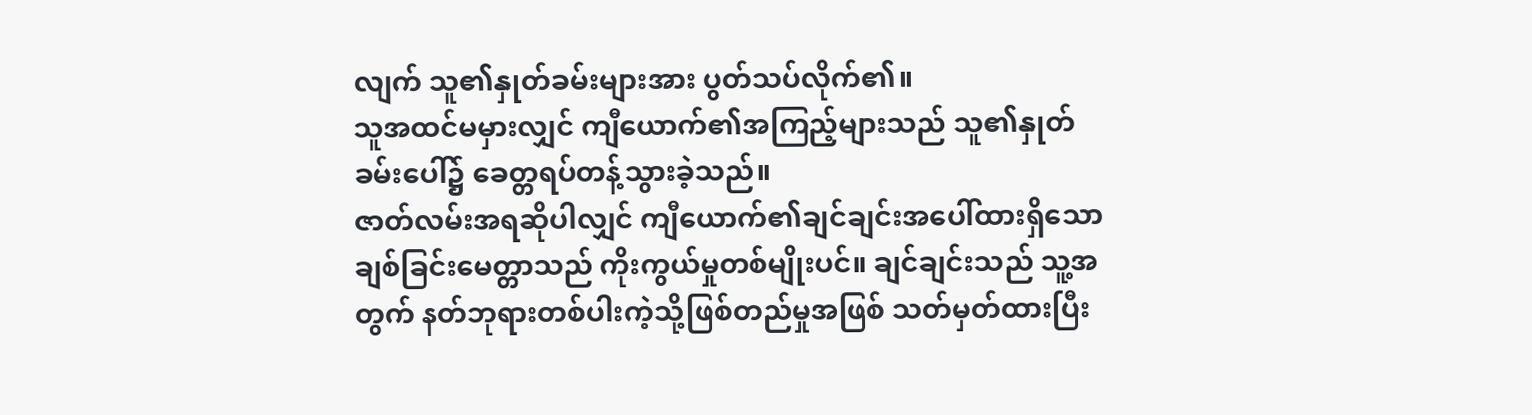လျက် သူ၏နှုတ်ခမ်းများအား ပွတ်သပ်လိုက်၏။
သူအထင်မမှားလျှင် ကျီယောက်၏အကြည့်များသည် သူ၏နှုတ်ခမ်းပေါ်၌ ခေတ္တရပ်တန့်သွားခဲ့သည်။
ဇာတ်လမ်းအရဆိုပါလျှင် ကျီယောက်၏ချင်ချင်းအပေါ်ထားရှိသော ချစ်ခြင်းမေတ္တာသည် ကိုးကွယ်မှုတစ်မျိုးပင်။ ချင်ချင်းသည် သူ့အတွက် နတ်ဘုရားတစ်ပါးကဲ့သို့ဖြစ်တည်မှုအဖြစ် သတ်မှတ်ထားပြီး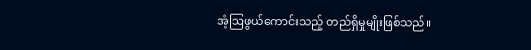အံ့ဩဖွယ်ကောင်းသည့် တည်ရှိမှုမျိုးဖြစ်သည်။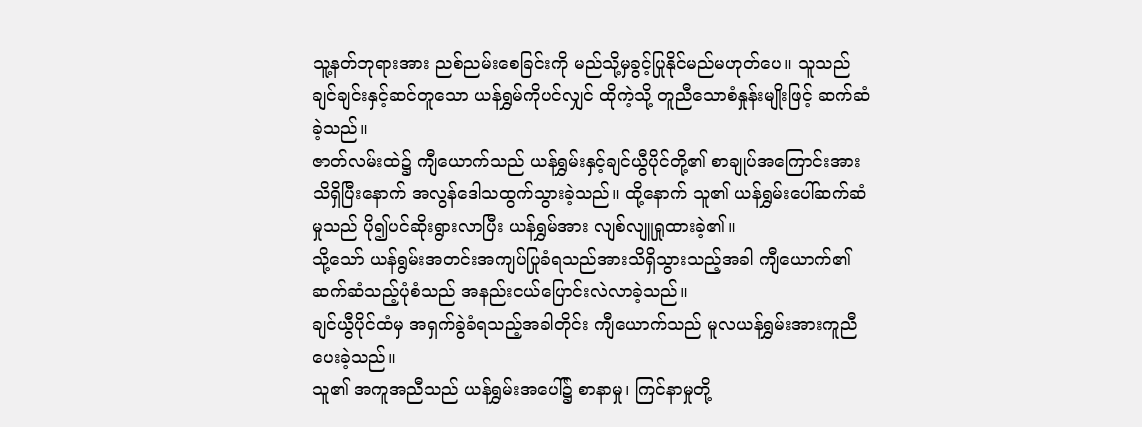သူ့နတ်ဘုရားအား ညစ်ညမ်းစေခြင်းကို မည်သို့မှခွင့်ပြုနိုင်မည်မဟုတ်ပေ။ သူသည် ချင်ချင်းနှင့်ဆင်တူသော ယန်ရွှမ်ကိုပင်လျှင် ထိုကဲ့သို့ တူညီသောစံနှုန်းမျိုးဖြင့် ဆက်ဆံခဲ့သည်။
ဇာတ်လမ်းထဲ၌ ကျီယောက်သည် ယန်ရွှမ်းနှင့်ချင်ယွီပိုင်တို့၏ စာချုပ်အကြောင်းအား သိရှိပြီးနောက် အလွန်ဒေါသထွက်သွားခဲ့သည်။ ထို့နောက် သူ၏ ယန်ရွှမ်းပေါ်ဆက်ဆံမှုသည် ပို၍ပင်ဆိုးရွားလာပြီး ယန်ရွှမ်အား လျစ်လျူရှုထားခဲ့၏။
သို့သော် ယန်ရွမ်းအတင်းအကျပ်ပြုခံရသည်အားသိရှိသွားသည့်အခါ ကျီယောက်၏ ဆက်ဆံသည့်ပုံစံသည် အနည်းငယ်ပြောင်းလဲလာခဲ့သည်။
ချင်ယွီပိုင်ထံမှ အရှက်ခွဲခံရသည့်အခါတိုင်း ကျီယောက်သည် မူလယန်ရွှမ်းအားကူညီပေးခဲ့သည်။
သူ၏ အကူအညီသည် ယန်ရွှမ်းအပေါ်၌ စာနာမှု၊ ကြင်နာမှုတို့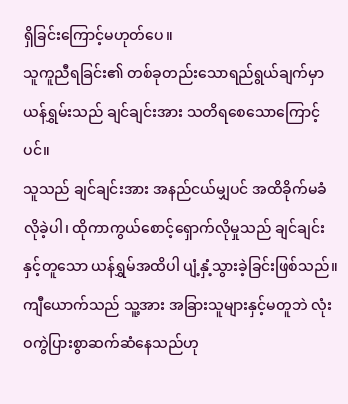ရှိခြင်းကြောင့်မဟုတ်ပေ။
သူကူညီရခြင်း၏ တစ်ခုတည်းသောရည်ရွယ်ချက်မှာ ယန်ရွှမ်းသည် ချင်ချင်းအား သတိရစေသောကြောင့်ပင်။
သူသည် ချင်ချင်းအား အနည်ငယ်မျှပင် အထိခိုက်မခံလိုခဲ့ပါ၊ ထိုကာကွယ်စောင့်ရှောက်လိုမှုသည် ချင်ချင်းနှင့်တူသော ယန်ရွှမ်အထိပါ ပျံ့နှံ့သွားခဲ့ခြင်းဖြစ်သည်။
ကျီယောက်သည် သူ့အား အခြားသူများနှင့်မတူဘဲ လုံးဝကွဲပြားစွာဆက်ဆံနေသည်ဟု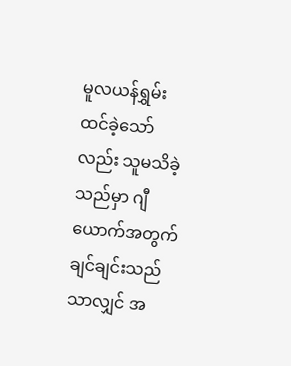မူလယန်ရွှမ်းထင်ခဲ့သော်လည်း သူမသိခဲ့သည်မှာ ဂျီယောက်အတွက် ချင်ချင်းသည်သာလျှင် အ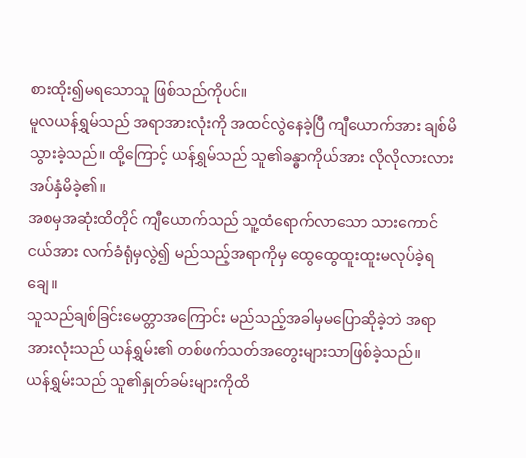စားထိုး၍မရသောသူ ဖြစ်သည်ကိုပင်။
မူလယန်ရွှမ်သည် အရာအားလုံးကို အထင်လွဲနေခဲ့ပြီ ကျီယောက်အား ချစ်မိသွားခဲ့သည်။ ထို့ကြောင့် ယန်ရွှမ်သည် သူ၏ခန္ဓာကိုယ်အား လိုလိုလားလားအပ်နှံမိခဲ့၏။
အစမှအဆုံးထိတိုင် ကျီယောက်သည် သူ့ထံရောက်လာသော သားကောင်ငယ်အား လက်ခံရုံမှလွဲ၍ မည်သည့်အရာကိုမှ ထွေထွေထူးထူးမလုပ်ခဲ့ရချေ။
သူသည်ချစ်ခြင်းမေတ္တာအကြောင်း မည်သည့်အခါမှမပြောဆိုခဲ့ဘဲ အရာအားလုံးသည် ယန်ရွှမ်း၏ တစ်ဖက်သတ်အတွေးများသာဖြစ်ခဲ့သည်။
ယန်ရွှမ်းသည် သူ၏နှုတ်ခမ်းများကိုထိ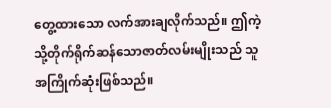တွေ့ထားသော လက်အားချလိုက်သည်။ ဤကဲ့သို့တိုက်ရိုက်ဆန်သောဇာတ်လမ်းမျိုးသည် သူအကြိုက်ဆုံးဖြစ်သည်။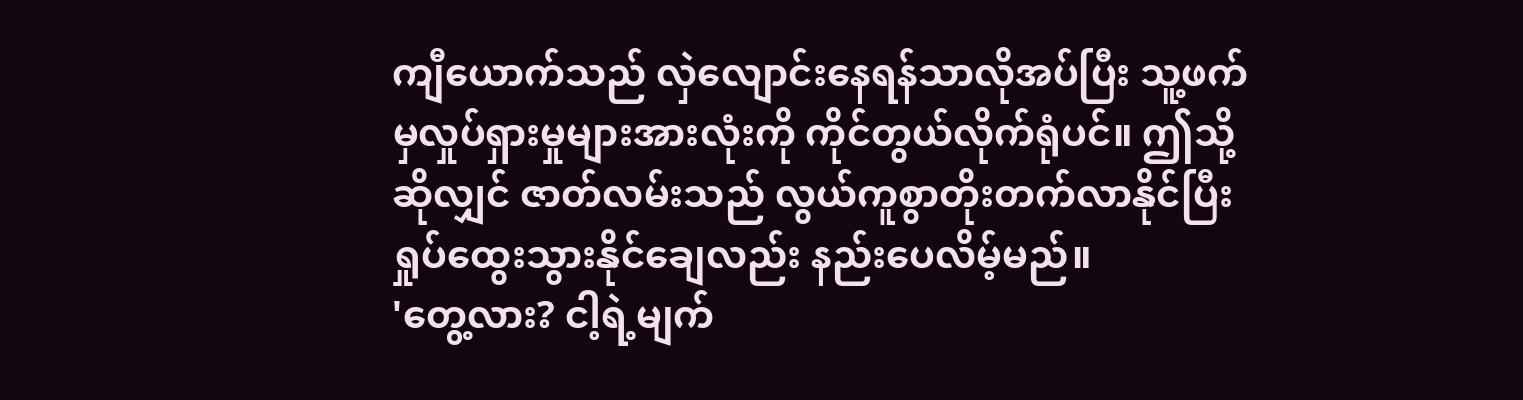ကျီယောက်သည် လှဲလျောင်းနေရန်သာလိုအပ်ပြီး သူ့ဖက်မှလှုပ်ရှားမှုများအားလုံးကို ကိုင်တွယ်လိုက်ရုံပင်။ ဤသို့ဆိုလျှင် ဇာတ်လမ်းသည် လွယ်ကူစွာတိုးတက်လာနိုင်ပြီး ရှုပ်ထွေးသွားနိုင်ချေလည်း နည်းပေလိမ့်မည်။
'တွေ့လား? ငါ့ရဲ့မျက်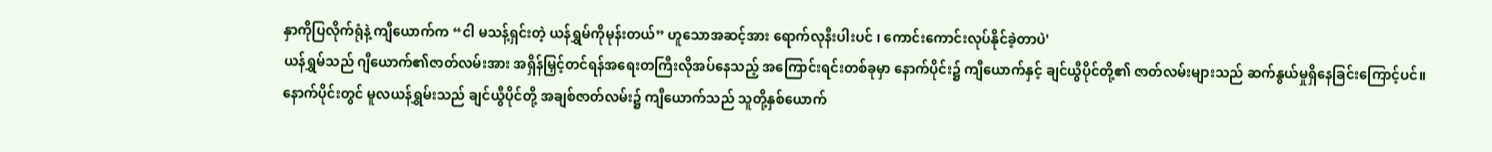နှာကိုပြလိုက်ရုံနဲ့ ကျီယောက်က “ငါ မသန့်ရှင်းတဲ့ ယန်ရွှမ်ကိုမုန်းတယ်” ဟူသောအဆင့်အား ရောက်လုနီးပါးပင် ၊ ကောင်းကောင်းလုပ်နိုင်ခဲ့တာပဲ'
ယန်ရွှမ်သည် ဂျီယောက်၏ဇာတ်လမ်းအား အရှိန်မြှင့်တင်ရန်အရေးတကြီးလိုအပ်နေသည့် အကြောင်းရင်းတစ်ခုမှာ နောက်ပိုင်း၌ ကျီယောက်နှင့် ချင်ယွီပိုင်တို့၏ ဇာတ်လမ်းများသည် ဆက်နွယ်မှုရှိနေခြင်းကြောင့်ပင်။
နောက်ပိုင်းတွင် မူလယန်ရွှမ်းသည် ချင်ယွီပိုင်တို့ အချစ်ဇာတ်လမ်း၌ ကျီယောက်သည် သူတို့နှစ်ယောက်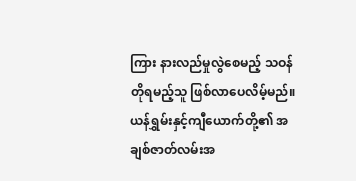ကြား နားလည်မှုလွဲစေမည့် သဝန်တိုရမည့်သူ ဖြစ်လာပေလိမ့်မည်။
ယန်ရွှမ်းနှင့်ကျီယောက်တို့၏ အချစ်ဇာတ်လမ်းအ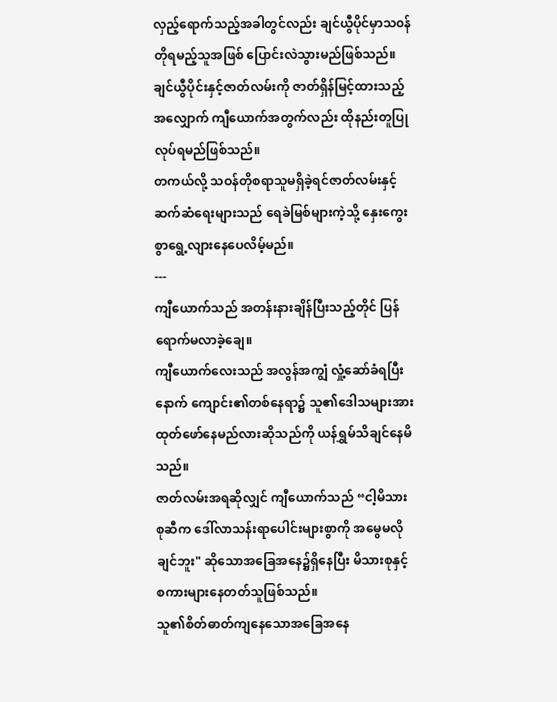လှည့်ရောက်သည့်အခါတွင်လည်း ချင်ယွီပိုင်မှာသ၀န်တိုရမည့်သူအဖြစ် ပြောင်းလဲသွားမည်ဖြစ်သည်။
ချင်ယွီပိုင်းနှင့်ဇာတ်လမ်းကို ဇာတ်ရှိန်မြင့်ထားသည့်အလျှောက် ကျီယောက်အတွက်လည်း ထိုနည်းတူပြုလုပ်ရမည်ဖြစ်သည်။
တကယ်လို့ သဝန်တိုစရာသူမရှိခဲ့ရင်ဇာတ်လမ်းနှင့်ဆက်ဆံရေးများသည် ရေခဲမြစ်များကဲ့သို့ နှေးကွေးစွာရွေ့လျားနေပေလိမ့်မည်။
---
ကျီယောက်သည် အတန်းနားချိန်ပြီးသည့်တိုင် ပြန်ရောက်မလာခဲ့ချေ။
ကျီယောက်လေးသည် အလွန်အကျွံ လှုံ့ဆော်ခံရပြီးနောက် ကျောင်း၏တစ်နေရာ၌ သူ၏ဒေါသများအား ထုတ်ဖော်နေမည်လားဆိုသည်ကို ယန်ရွှမ်သိချင်နေမိသည်။
ဇာတ်လမ်းအရဆိုလျှင် ကျီယောက်သည် “ငါ့မိသားစုဆီက ဒေါ်လာသန်းရာပေါင်းများစွာကို အမွေမလိုချင်ဘူး" ဆိုသောအခြေအနေ၌ရှိနေပြီး မိသားစုနှင့် စကားများနေတတ်သူဖြစ်သည်။
သူ၏စိတ်ဓာတ်ကျနေသောအခြေအနေ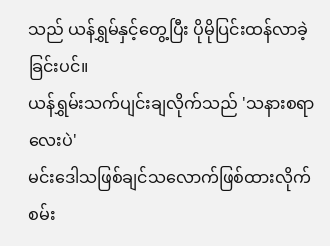သည် ယန်ရွှမ်နှင့်တွေ့ပြီး ပိုမိုပြင်းထန်လာခဲ့ခြင်းပင်။
ယန်ရွှမ်းသက်ပျင်းချလိုက်သည် 'သနားစရာလေးပဲ'
မင်းဒေါသဖြစ်ချင်သလောက်ဖြစ်ထားလိုက်စမ်း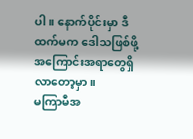ပါ။ နောက်ပိုင်းမှာ ဒီထက်မက ဒေါသဖြစ်ဖို့အကြောင်းအရာတွေရှိလာတော့မှာ။
မကြာမီအ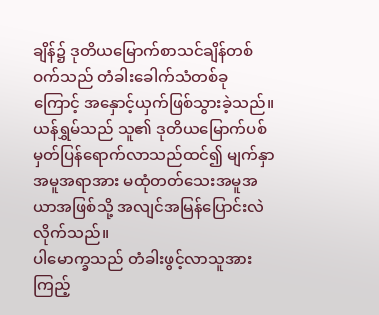ချိန်၌ ဒုတိယမြောက်စာသင်ချိန်တစ်ဝက်သည် တံခါးခေါက်သံတစ်ခုကြောင့် အနှောင့်ယှက်ဖြစ်သွားခဲ့သည်။
ယန်ရွှမ်သည် သူ၏ ဒုတိယမြောက်ပစ်မှတ်ပြန်ရောက်လာသည်ထင်၍ မျက်နှာအမူအရာအား မထုံတတ်သေးအမူအယာအဖြစ်သို့ အလျင်အမြန်ပြောင်းလဲလိုက်သည်။
ပါမောက္ခသည် တံခါးဖွင့်လာသူအားကြည့်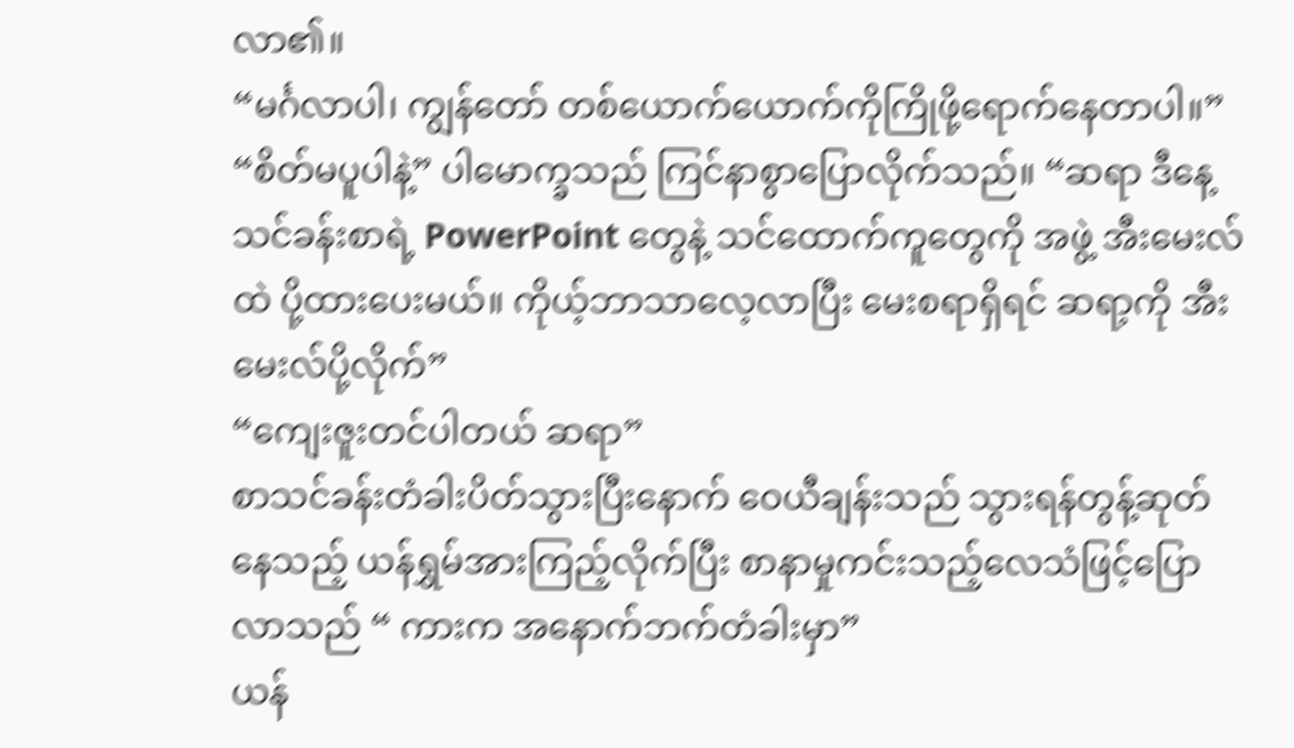လာ၏။
“မင်္ဂလာပါ၊ ကျွန်တော် တစ်ယောက်ယောက်ကိုကြိုဖို့ရောက်နေတာပါ။”
“စိတ်မပူပါနဲ့” ပါမောက္ခသည် ကြင်နာစွာပြောလိုက်သည်။ “ဆရာ ဒီနေ့သင်ခန်းစာရဲ့ PowerPoint တွေနဲ့ သင်ထောက်ကူတွေကို အဖွဲ့ အီးမေးလ်ထဲ ပို့ထားပေးမယ်။ ကိုယ့်ဘာသာလေ့လာပြီး မေးစရာရှိရင် ဆရာ့ကို အီးမေးလ်ပို့လိုက်”
“ကျေးဇူးတင်ပါတယ် ဆရာ”
စာသင်ခန်းတံခါးပိတ်သွားပြီးနောက် ဝေယီချန်းသည် သွားရန်တွန့်ဆုတ်နေသည့် ယန်ရွှမ်အားကြည့်လိုက်ပြီး စာနာမှုကင်းသည့်လေသံဖြင့်ပြောလာသည် “ ကားက အနောက်ဘက်တံခါးမှာ”
ယန်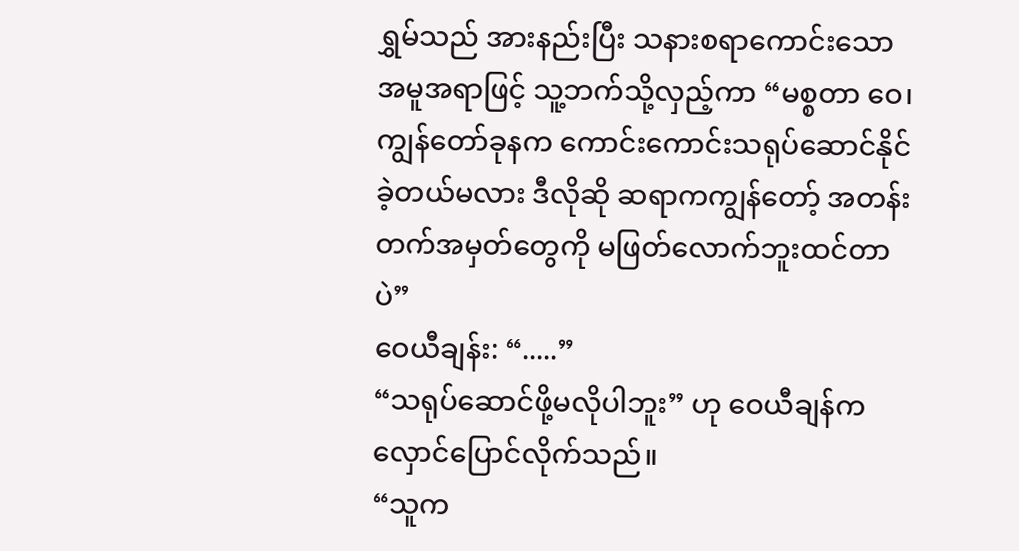ရွှမ်သည် အားနည်းပြီး သနားစရာကောင်းသော အမူအရာဖြင့် သူ့ဘက်သို့လှည့်ကာ “မစ္စတာ ဝေ၊ ကျွန်တော်ခုနက ကောင်းကောင်းသရုပ်ဆောင်နိုင်ခဲ့တယ်မလား ဒီလိုဆို ဆရာကကျွန်တော့် အတန်းတက်အမှတ်တွေကို မဖြတ်လောက်ဘူးထင်တာပဲ”
ဝေယီချန်း: “.....”
“သရုပ်ဆောင်ဖို့မလိုပါဘူး” ဟု ဝေယီချန်က လှောင်ပြောင်လိုက်သည်။
“သူက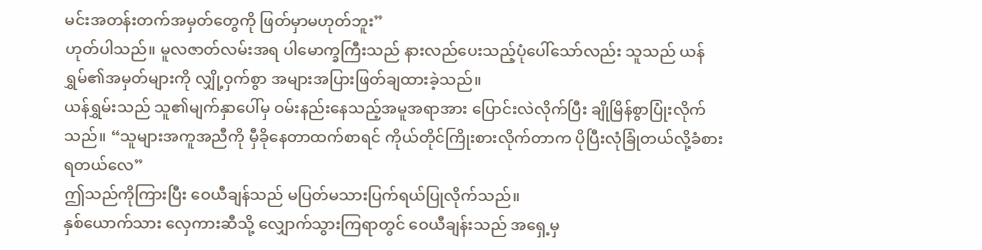မင်းအတန်းတက်အမှတ်တွေကို ဖြတ်မှာမဟုတ်ဘူး”
ဟုတ်ပါသည်။ မူလဇာတ်လမ်းအရ ပါမောက္ခကြီးသည် နားလည်ပေးသည့်ပုံပေါ်သော်လည်း သူသည် ယန်ရွှမ်၏အမှတ်များကို လျှို့ဝှက်စွာ အများအပြားဖြတ်ချထားခဲ့သည်။
ယန်ရွှမ်းသည် သူ၏မျက်နှာပေါ်မှ ဝမ်းနည်းနေသည့်အမူအရာအား ပြောင်းလဲလိုက်ပြီး ချိုမြိန်စွာပြုံးလိုက်သည်။ “သူများအကူအညီကို မှီခိုနေတာထက်စာရင် ကိုယ်တိုင်ကြိုးစားလိုက်တာက ပိုပြီးလုံခြုံတယ်လို့ခံစားရတယ်လေ”
ဤသည်ကိုကြားပြီး ဝေယီချန်သည် မပြတ်မသားပြက်ရယ်ပြုလိုက်သည်။
နှစ်ယောက်သား လှေကားဆီသို့ လျှောက်သွားကြရာတွင် ဝေယီချန်းသည် အရှေ့မှ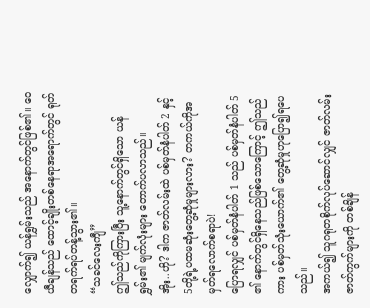လျှောက်၍ ယန်ရွှမ်းသည် အနောက်တွင်ဖြစ်၏။ ဝေယီချန်သည် ထောင့်ချိုးတစ်နေရာအရောက်တွင် ရုတ်တရက်ရပ်တန့်သွား၏။
“သခင်လေးကျီ”
ဤသည်ကိုကြားပြီး သူ့နောက်တွင်ရှိသော ယန်ရွှမ်း၏ မျက်လုံးများ တောက်ပလာသည်။
အိုး..ဟို? ဒါက ဇာတ်လမ်းထဲ ပစ်မှတ်နံပါတ် 2 နှင့် 5တို့ရဲ့ပထမဆုံးတွေ့ဆုံမှုများလား? တကယ်ကိုအမှတ်ရလောက်စရာပဲ!
ပြောရလျှင် ပစ်မှတ်နံပါတ် 1 သည် ပစ်မှတ်နံပါတ် 5 ၏ နောက်တွင်ရှိနေသည်ဖြစ်သောကြောင့် ဤသည်ကား ပစ်မှတ်သုံးယောက်၏ တွေ့ဆုံမှုဟုပြော၍ရပေသည်။
အကယ်၍ သူဂရုတစိုက်လုပ်ဆောင်လျှင် ဇာတ်လမ်း ဇာတ်ကွက်များကို တစ်ချိန်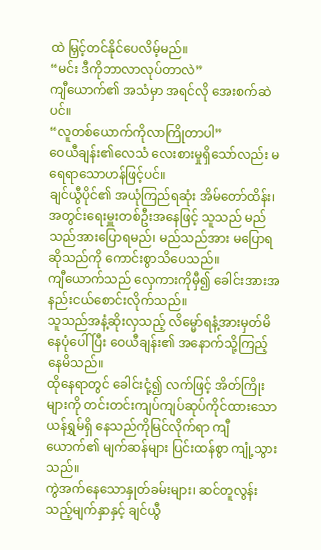ထဲ မြှင့်တင်နိုင်ပေလိမ့်မည်။
“မင်း ဒီကိုဘာလာလုပ်တာလဲ”
ကျီယောက်၏ အသံမှာ အရင်လို အေးစက်ဆဲပင်။
“လူတစ်ယောက်ကိုလာကြိုတာပါ”
ဝေယီချန်း၏လေသံ လေးစားမှုရှိသော်လည်း မရေရာသောဟန်ဖြင့်ပင်။
ချင်ယွီပိုင်၏ အယုံကြည်ရဆုံး အိမ်တော်ထိန်း၊အတွင်းရေးမှူးတစ်ဦးအနေဖြင့် သူသည် မည်သည်အားပြောရမည်၊ မည်သည်အား မပြောရဆိုသည်ကို ကောင်းစွာသိပေသည်။
ကျီယောက်သည် လှေကားကိုမှီ၍ ခေါင်းအားအနည်းငယ်စောင်းလိုက်သည်။
သူသည်အနံ့ဆိုးလှသည့် လိမ္မော်ရနံ့အားမှတ်မိနေပုံပေါ်ပြီး ဝေယီချန်း၏ အနောက်သို့ကြည့်နေမိသည်။
ထိုနေရာတွင် ခေါင်းငုံ့၍ လက်ဖြင့် အိတ်ကြိုးများကို တင်းတင်းကျပ်ကျပ်ဆုပ်ကိုင်ထားသော ယန်ရွှမ်ရှိ နေသည်ကိုမြင်လိုက်ရာ ကျီယောက်၏ မျက်ဆန်များ ပြင်းထန်စွာ ကျုံ့သွားသည်။
ကွဲအက်နေသောနှုတ်ခမ်းများ၊ ဆင်တူလွန်းသည့်မျက်နှာနှင့် ချင်ယွီ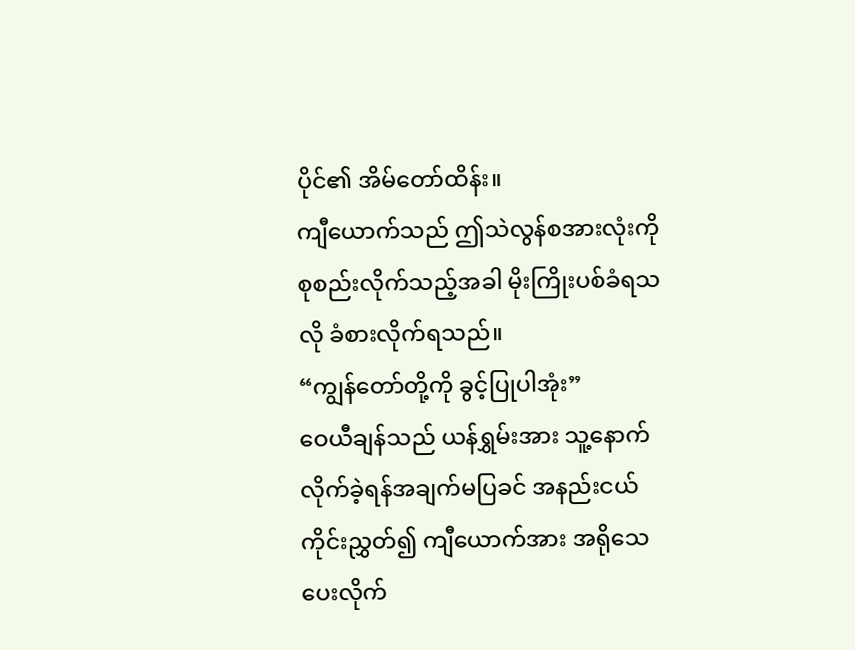ပိုင်၏ အိမ်တော်ထိန်း။
ကျီယောက်သည် ဤသဲလွန်စအားလုံးကို စုစည်းလိုက်သည့်အခါ မိုးကြိုးပစ်ခံရသလို ခံစားလိုက်ရသည်။
“ကျွန်တော်တို့ကို ခွင့်ပြုပါအုံး”
ဝေယီချန်သည် ယန်ရွှမ်းအား သူ့နောက်လိုက်ခဲ့ရန်အချက်မပြခင် အနည်းငယ်ကိုင်းညွှတ်၍ ကျီယောက်အား အရိုသေပေးလိုက်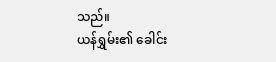သည်။
ယန်ရွှမ်း၏ ခေါင်း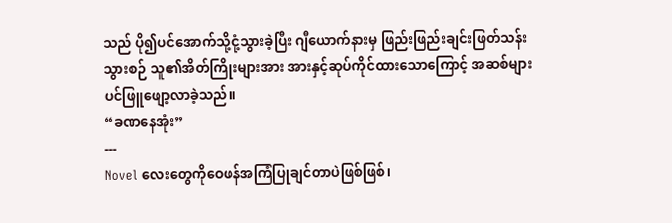သည် ပို၍ပင်အောက်သို့ငုံ့သွားခဲ့ပြီး ဂျီယောက်နားမှ ဖြည်းဖြည်းချင်းဖြတ်သန်းသွားစဉ် သူ၏အိတ်ကြိုးများအား အားနှင့်ဆုပ်ကိုင်ထားသောကြောင့် အဆစ်များပင်ဖြူဖျော့လာခဲ့သည်။
“ခဏနေအုံး”
---
Novel လေးတွေကိုဝေဖန်အကြံပြုချင်တာပဲဖြစ်ဖြစ်၊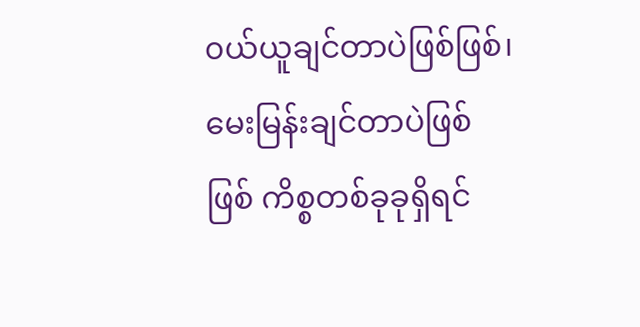၀ယ်ယူချင်တာပဲဖြစ်ဖြစ်၊ မေးမြန်းချင်တာပဲဖြစ်ဖြစ် ကိစ္စတစ်ခုခုရှိရင်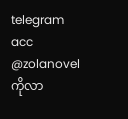telegram acc @zolanovel ကိုလာ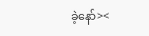ခဲ့နော်><